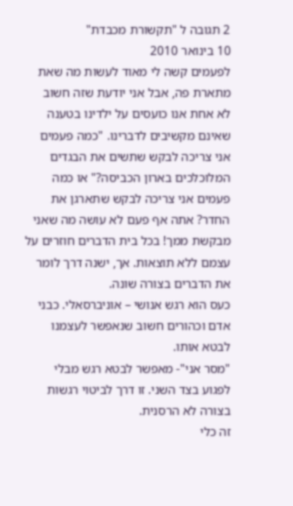2 תגובה ל "תקשורת מכבדת"
10 בינואר 2010
לפעמים קשה לי מאוד לעשות מה שאת מתארת פה, אבל אני יודעת שזה חשוב
לא אחת אנו כועסים על ילדינו בטענה שאינם מקשיבים לדברינו. "כמה פעמים אני צריכה לבקש שתשים את הבגדים המלוכלכים בארון הכביסה?" או כמה פעמים אני צריכה לבקש שתארגן את החדר? אתה אף פעם לא עושה מה שאני מבקשת ממך! בכל בית הדברים חוזרים על עצמם ללא תוצאות. אך, ישנה דרך לומר את הדברים בצורה שונה.
כעס הוא רגש אנושי – אוניברסאלי. כבני אדם וכהורים חשוב שנאפשר לעצמנו לבטא אותו.
"מסר אני"- מאפשר לבטא רגש מבלי לפגוע בצד השני. זו דרך לביטוי רגשות בצורה לא הרסנית.
זה כלי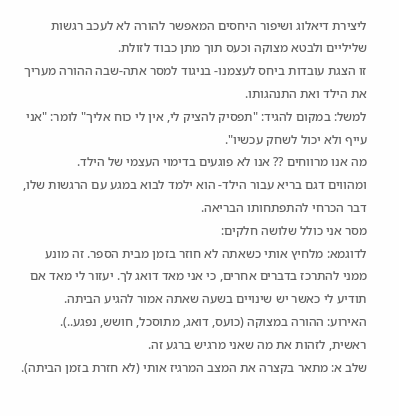ליצירת דיאלוג ושיפור היחסים המאפשר להורה לא לעכב רגשות שליליים ולבטא מצוקה וכעס תוך מתן כבוד לזולת.
זו הצגת עובדות ביחס לעצמנו- בניגוד למסר אתה-שבה ההורה מעריך את הילד ואת התנהגותו.
למשל: במקום להגיד: "תפסיק להציק לי, אין לי כוח אליך" לומר: "אני עייף ולא יכול לשחק עכשיו".
מה אנו מרווחים ?? אנו לא פוגעים בדימוי העצמי של הילד.
ומהווים דגם בריא עבור הילד- הוא ילמד לבוא במגע עם הרגשות שלו, דבר הכרחי להתפתחותו הבריאה.
מסר אני כולל שלושה חלקים:
לדוגמא: מלחיץ אותי כשאתה לא חוזר בזמן מבית הספר. זה מונע ממני להתרכז בדברים אחרים, כי אני מאד דואג לך. יעזור לי מאד אם תודיע לי כאשר יש שינויים בשעה שאתה אמור להגיע הביתה.
האירוע: ההורה במצוקה (כועס, דואג, מתוסכל, חושש, נפגע..).
ראשית, לזהות את מה שאני מרגיש ברגע זה.
שלב א: מתאר בקצרה את המצב המרגיז אותי (לא חזרת בזמן הביתה).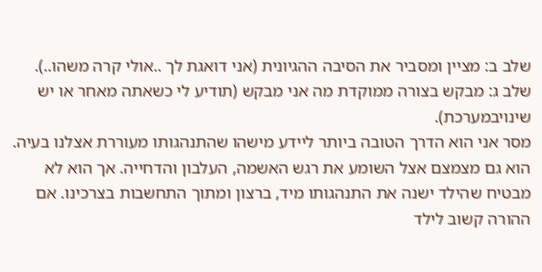שלב ב: מציין ומסביר את הסיבה ההגיונית (אני דואגת לך ..אולי קרה משהו..).
שלב ג: מבקש בצורה ממוקדת מה אני מבקש (תודיע לי כשאתה מאחר או יש שינויבמערכת).
מסר אני הוא הדרך הטובה ביותר ליידע מישהו שהתנהגותו מעוררת אצלנו בעיה. הוא גם מצמצם אצל השומע את רגש האשמה, העלבון והדחייה. אך הוא לא מבטיח שהילד ישנה את התנהגותו מיד, ברצון ומתוך התחשבות בצרכינו. אם ההורה קשוב לילד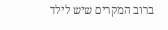ברוב המקרים שיש לילד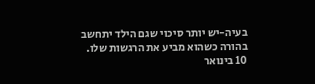בעיה-יש יותר סיכוי שגם הילד יתחשב בהורה כשהוא מביע את הרגשות שלו.
10 בינואר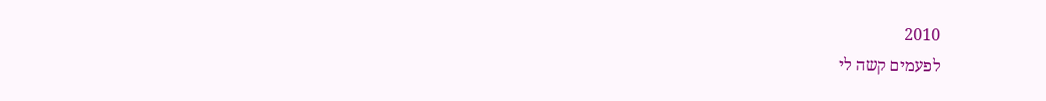2010
לפעמים קשה לי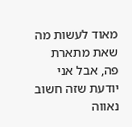מאוד לעשות מה שאת מתארת פה, אבל אני יודעת שזה חשוב
נאווה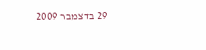29 בדצמבר 2009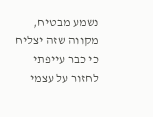נשמע מבטיח, מקווה שזה יצליח כי כבר עייפתי לחזור על עצמי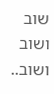שוב ושוב ושוב..